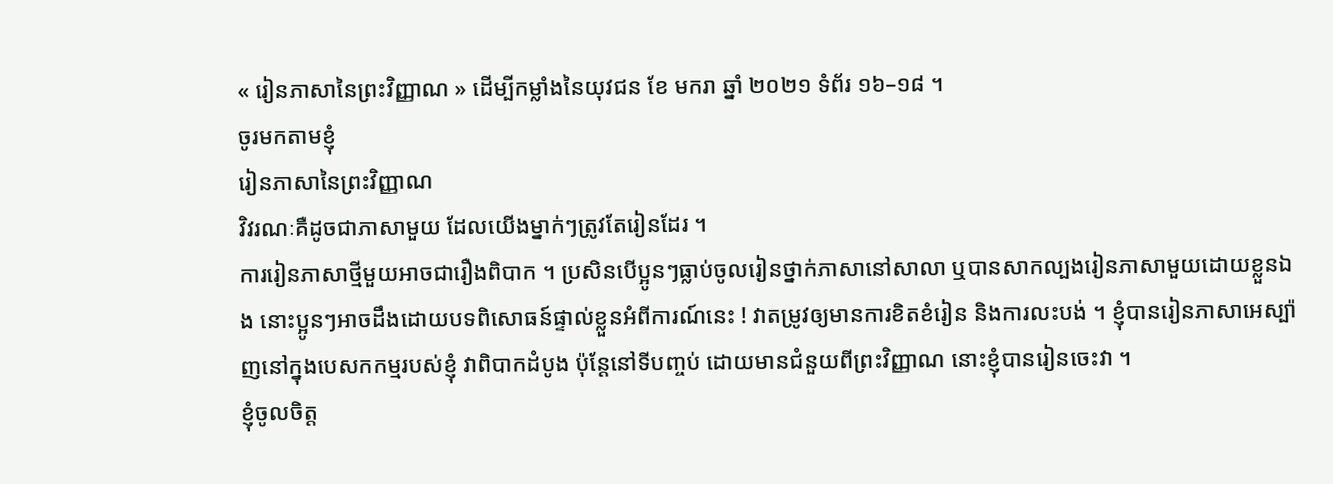« រៀនភាសានៃព្រះវិញ្ញាណ » ដើម្បីកម្លាំងនៃយុវជន ខែ មករា ឆ្នាំ ២០២១ ទំព័រ ១៦–១៨ ។
ចូរមកតាមខ្ញុំ
រៀនភាសានៃព្រះវិញ្ញាណ
វិវរណៈគឺដូចជាភាសាមួយ ដែលយើងម្នាក់ៗត្រូវតែរៀនដែរ ។
ការរៀនភាសាថ្មីមួយអាចជារឿងពិបាក ។ ប្រសិនបើប្អូនៗធ្លាប់ចូលរៀនថ្នាក់ភាសានៅសាលា ឬបានសាកល្បងរៀនភាសាមួយដោយខ្លួនឯង នោះប្អូនៗអាចដឹងដោយបទពិសោធន៍ផ្ទាល់ខ្លួនអំពីការណ៍នេះ ! វាតម្រូវឲ្យមានការខិតខំរៀន និងការលះបង់ ។ ខ្ញុំបានរៀនភាសាអេស្ប៉ាញនៅក្នុងបេសកកម្មរបស់ខ្ញុំ វាពិបាកដំបូង ប៉ុន្ដែនៅទីបញ្ចប់ ដោយមានជំនួយពីព្រះវិញ្ញាណ នោះខ្ញុំបានរៀនចេះវា ។
ខ្ញុំចូលចិត្ត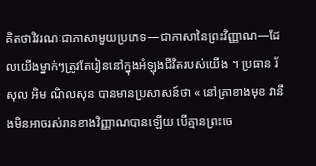គិតថាវិវរណៈជាភាសាមួយប្រភេទ—ជាភាសានៃព្រះវិញ្ញាណ—ដែលយើងម្នាក់ៗត្រូវតែរៀននៅក្នុងអំឡុងជីវិតរបស់យើង ។ ប្រធាន រ័សុល អិម ណិលសុន បានមានប្រសាសន៍ថា « នៅគ្រាខាងមុខ វានឹងមិនអាចរស់រានខាងវិញ្ញាណបានឡើយ បើគ្មានព្រះចេ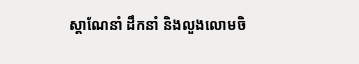ស្ដាណែនាំ ដឹកនាំ និងលួងលោមចិ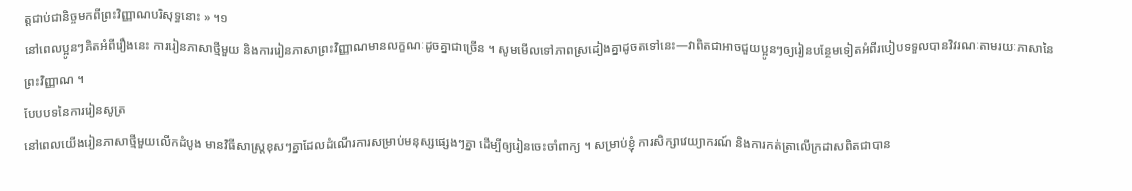ត្តជាប់ជានិច្ចមកពីព្រះវិញ្ញាណបរិសុទ្ធនោះ » ។១
នៅពេលប្អូនៗគិតអំពីរឿងនេះ ការរៀនភាសាថ្មីមួយ និងការរៀនភាសាព្រះវិញ្ញាណមានលក្ខណៈដូចគ្នាជាច្រើន ។ សូមមើលទៅភាពស្រដៀងគ្នាដូចតទៅនេះ—វាពិតជាអាចជួយប្អូនៗឲ្យរៀនបន្ថែមទៀតអំពីរបៀបទទួលបានវិវរណៈតាមរយៈភាសានៃព្រះវិញ្ញាណ ។
បែបបទនៃការរៀនសូត្រ
នៅពេលយើងរៀនភាសាថ្មីមួយលើកដំបូង មានវិធីសាស្ដ្រខុសៗគ្នាដែលដំណើរការសម្រាប់មនុស្សផ្សេងៗគ្នា ដើម្បីឲ្យរៀនចេះចាំពាក្យ ។ សម្រាប់ខ្ញុំ ការសិក្សាវេយ្យាករណ៍ និងការកត់ត្រាលើក្រដាសពិតជាបាន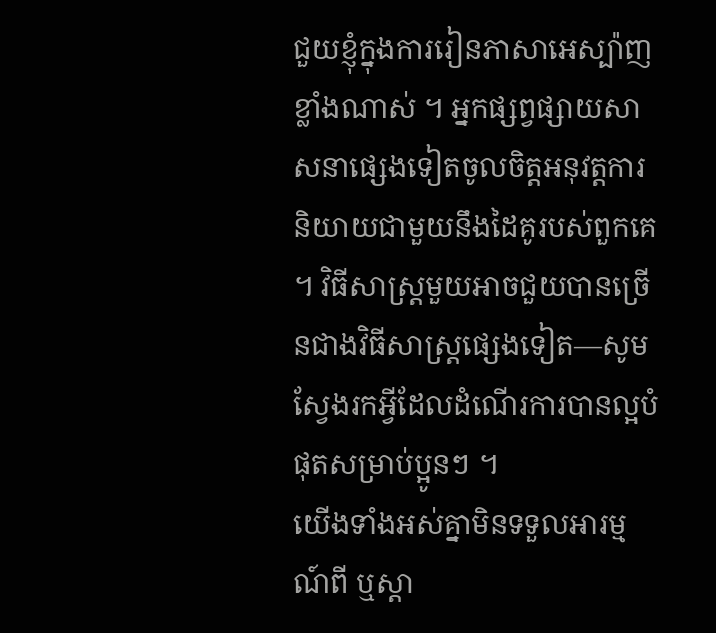ជួយខ្ញុំក្នុងការរៀនភាសាអេស្ប៉ាញខ្លាំងណាស់ ។ អ្នកផ្សព្វផ្សាយសាសនាផ្សេងទៀតចូលចិត្តអនុវត្តការនិយាយជាមួយនឹងដៃគូរបស់ពួកគេ ។ វិធីសាស្ដ្រមួយអាចជួយបានច្រើនជាងវិធីសាស្ដ្រផ្សេងទៀត—សូមស្វែងរកអ្វីដែលដំណើរការបានល្អបំផុតសម្រាប់ប្អូនៗ ។
យើងទាំងអស់គ្នាមិនទទួលអារម្មណ៍ពី ឬស្ដា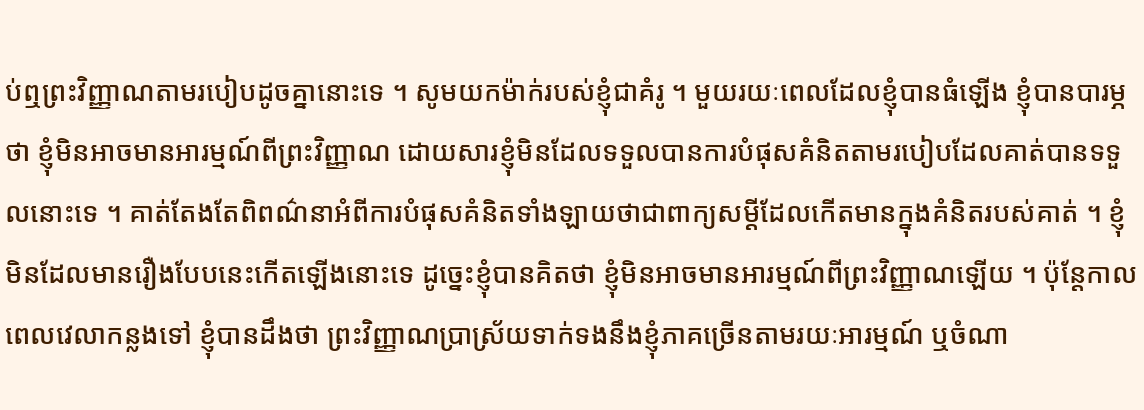ប់ឮព្រះវិញ្ញាណតាមរបៀបដូចគ្នានោះទេ ។ សូមយកម៉ាក់របស់ខ្ញុំជាគំរូ ។ មួយរយៈពេលដែលខ្ញុំបានធំឡើង ខ្ញុំបានបារម្ភថា ខ្ញុំមិនអាចមានអារម្មណ៍ពីព្រះវិញ្ញាណ ដោយសារខ្ញុំមិនដែលទទួលបានការបំផុសគំនិតតាមរបៀបដែលគាត់បានទទួលនោះទេ ។ គាត់តែងតែពិពណ៌នាអំពីការបំផុសគំនិតទាំងឡាយថាជាពាក្យសម្ដីដែលកើតមានក្នុងគំនិតរបស់គាត់ ។ ខ្ញុំមិនដែលមានរឿងបែបនេះកើតឡើងនោះទេ ដូច្នេះខ្ញុំបានគិតថា ខ្ញុំមិនអាចមានអារម្មណ៍ពីព្រះវិញ្ញាណឡើយ ។ ប៉ុន្ដែកាលពេលវេលាកន្លងទៅ ខ្ញុំបានដឹងថា ព្រះវិញ្ញាណប្រាស្រ័យទាក់ទងនឹងខ្ញុំភាគច្រើនតាមរយៈអារម្មណ៍ ឬចំណា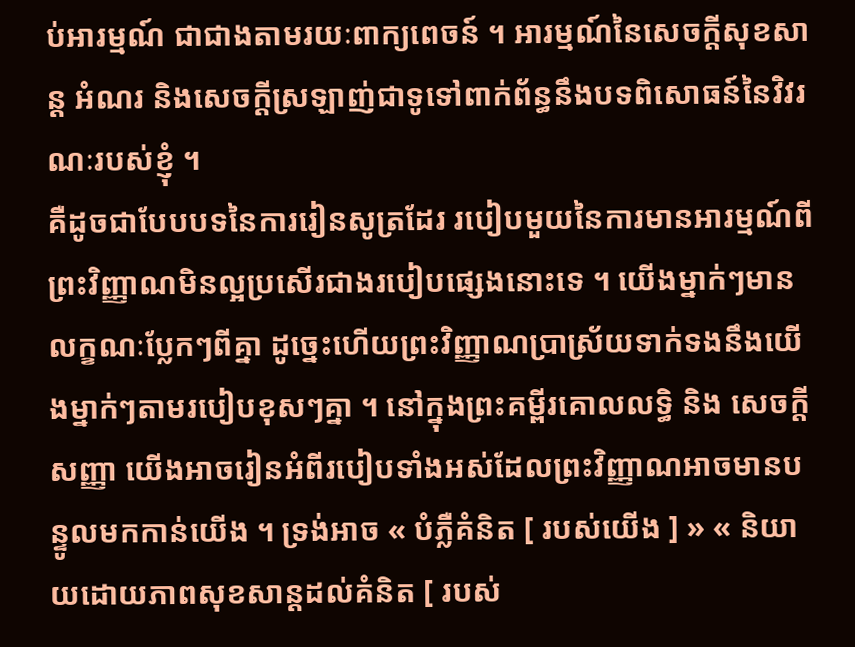ប់អារម្មណ៍ ជាជាងតាមរយៈពាក្យពេចន៍ ។ អារម្មណ៍នៃសេចក្ដីសុខសាន្ដ អំណរ និងសេចក្ដីស្រឡាញ់ជាទូទៅពាក់ព័ន្ធនឹងបទពិសោធន៍នៃវិវរណៈរបស់ខ្ញុំ ។
គឺដូចជាបែបបទនៃការរៀនសូត្រដែរ របៀបមួយនៃការមានអារម្មណ៍ពីព្រះវិញ្ញាណមិនល្អប្រសើរជាងរបៀបផ្សេងនោះទេ ។ យើងម្នាក់ៗមានលក្ខណៈប្លែកៗពីគ្នា ដូច្នេះហើយព្រះវិញ្ញាណប្រាស្រ័យទាក់ទងនឹងយើងម្នាក់ៗតាមរបៀបខុសៗគ្នា ។ នៅក្នុងព្រះគម្ពីរគោលលទ្ធិ និង សេចក្តីសញ្ញា យើងអាចរៀនអំពីរបៀបទាំងអស់ដែលព្រះវិញ្ញាណអាចមានបន្ទូលមកកាន់យើង ។ ទ្រង់អាច « បំភ្លឺគំនិត [ របស់យើង ] » « និយាយដោយភាពសុខសាន្ដដល់គំនិត [ របស់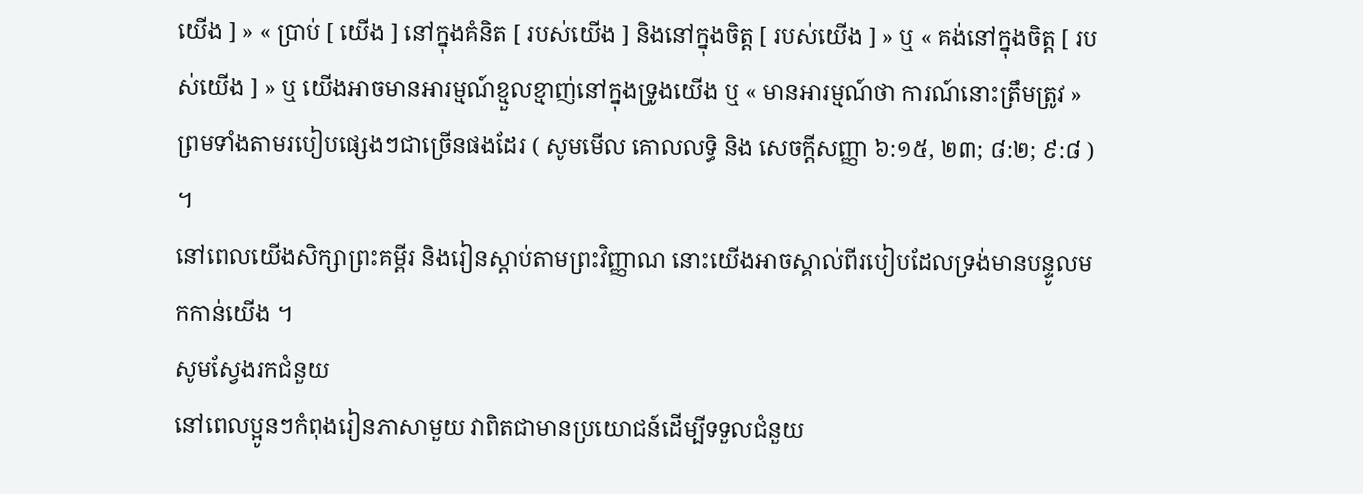យើង ] » « ប្រាប់ [ យើង ] នៅក្នុងគំនិត [ របស់យើង ] និងនៅក្នុងចិត្ត [ របស់យើង ] » ឬ « គង់នៅក្នុងចិត្ត [ របស់យើង ] » ឬ យើងអាចមានអារម្មណ៍ខ្មួលខ្មាញ់នៅក្នុងទ្រូងយើង ឬ « មានអារម្មណ៍ថា ការណ៍នោះត្រឹមត្រូវ » ព្រមទាំងតាមរបៀបផ្សេងៗជាច្រើនផងដែរ ( សូមមើល គោលលទ្ធិ និង សេចក្ដីសញ្ញា ៦:១៥, ២៣; ៨:២; ៩:៨ ) ។
នៅពេលយើងសិក្សាព្រះគម្ពីរ និងរៀនស្ដាប់តាមព្រះវិញ្ញាណ នោះយើងអាចស្គាល់ពីរបៀបដែលទ្រង់មានបន្ទូលមកកាន់យើង ។
សូមស្វែងរកជំនួយ
នៅពេលប្អូនៗកំពុងរៀនភាសាមួយ វាពិតជាមានប្រយោជន៍ដើម្បីទទួលជំនួយ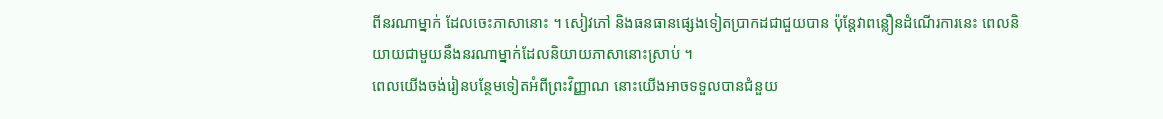ពីនរណាម្នាក់ ដែលចេះភាសានោះ ។ សៀវភៅ និងធនធានផ្សេងទៀតប្រាកដជាជួយបាន ប៉ុន្ដែវាពន្លឿនដំណើរការនេះ ពេលនិយាយជាមួយនឹងនរណាម្នាក់ដែលនិយាយភាសានោះស្រាប់ ។
ពេលយើងចង់រៀនបន្ថែមទៀតអំពីព្រះវិញ្ញាណ នោះយើងអាចទទួលបានជំនួយ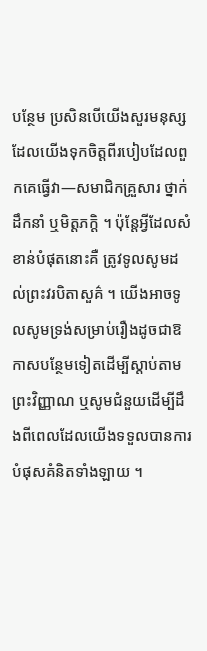បន្ថែម ប្រសិនបើយើងសួរមនុស្សដែលយើងទុកចិត្តពីរបៀបដែលពួកគេធ្វើវា—សមាជិកគ្រួសារ ថ្នាក់ដឹកនាំ ឬមិត្តភក្ដិ ។ ប៉ុន្ដែអ្វីដែលសំខាន់បំផុតនោះគឺ ត្រូវទូលសូមដល់ព្រះវរបិតាសួគ៌ ។ យើងអាចទូលសូមទ្រង់សម្រាប់រឿងដូចជាឱកាសបន្ថែមទៀតដើម្បីស្ដាប់តាមព្រះវិញ្ញាណ ឬសូមជំនួយដើម្បីដឹងពីពេលដែលយើងទទួលបានការបំផុសគំនិតទាំងឡាយ ។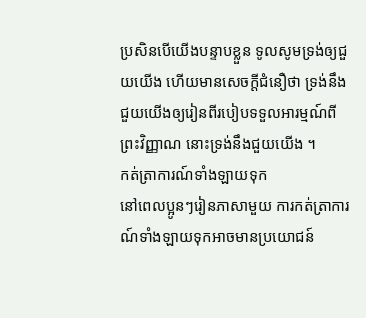ប្រសិនបើយើងបន្ទាបខ្លួន ទូលសូមទ្រង់ឲ្យជួយយើង ហើយមានសេចក្ដីជំនឿថា ទ្រង់នឹងជួយយើងឲ្យរៀនពីរបៀបទទួលអារម្មណ៍ពីព្រះវិញ្ញាណ នោះទ្រង់នឹងជួយយើង ។
កត់ត្រាការណ៍ទាំងឡាយទុក
នៅពេលប្អូនៗរៀនភាសាមួយ ការកត់ត្រាការណ៍ទាំងឡាយទុកអាចមានប្រយោជន៍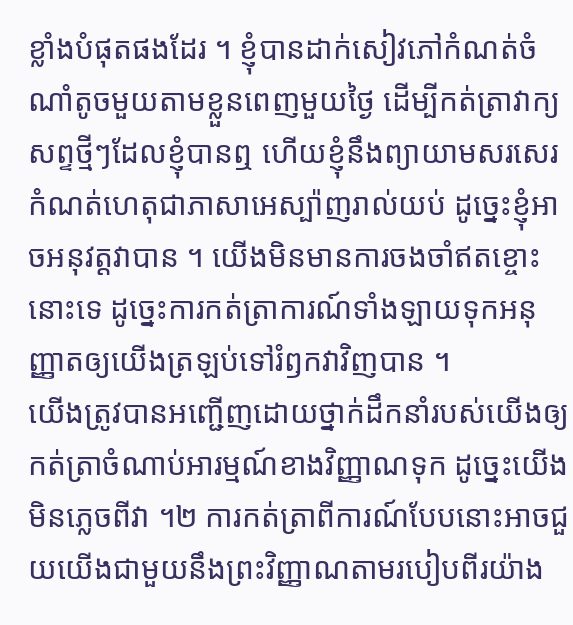ខ្លាំងបំផុតផងដែរ ។ ខ្ញុំបានដាក់សៀវភៅកំណត់ចំណាំតូចមួយតាមខ្លួនពេញមួយថ្ងៃ ដើម្បីកត់ត្រាវាក្យសព្ទថ្មីៗដែលខ្ញុំបានឮ ហើយខ្ញុំនឹងព្យាយាមសរសេរកំណត់ហេតុជាភាសាអេស្ប៉ាញរាល់យប់ ដូច្នេះខ្ញុំអាចអនុវត្តវាបាន ។ យើងមិនមានការចងចាំឥតខ្ចោះនោះទេ ដូច្នេះការកត់ត្រាការណ៍ទាំងឡាយទុកអនុញ្ញាតឲ្យយើងត្រឡប់ទៅរំឭកវាវិញបាន ។
យើងត្រូវបានអញ្ជើញដោយថ្នាក់ដឹកនាំរបស់យើងឲ្យកត់ត្រាចំណាប់អារម្មណ៍ខាងវិញ្ញាណទុក ដូច្នេះយើងមិនភ្លេចពីវា ។២ ការកត់ត្រាពីការណ៍បែបនោះអាចជួយយើងជាមួយនឹងព្រះវិញ្ញាណតាមរបៀបពីរយ៉ាង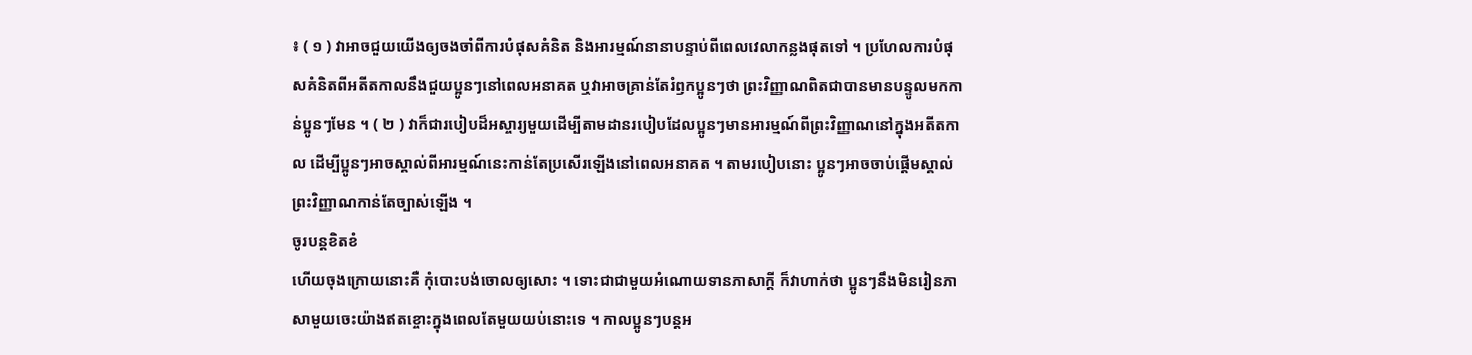៖ ( ១ ) វាអាចជួយយើងឲ្យចងចាំពីការបំផុសគំនិត និងអារម្មណ៍នានាបន្ទាប់ពីពេលវេលាកន្លងផុតទៅ ។ ប្រហែលការបំផុសគំនិតពីអតីតកាលនឹងជួយប្អូនៗនៅពេលអនាគត ឬវាអាចគ្រាន់តែរំឭកប្អូនៗថា ព្រះវិញ្ញាណពិតជាបានមានបន្ទូលមកកាន់ប្អូនៗមែន ។ ( ២ ) វាក៏ជារបៀបដ៏អស្ចារ្យមួយដើម្បីតាមដានរបៀបដែលប្អូនៗមានអារម្មណ៍ពីព្រះវិញ្ញាណនៅក្នុងអតីតកាល ដើម្បីប្អូនៗអាចស្គាល់ពីអារម្មណ៍នេះកាន់តែប្រសើរឡើងនៅពេលអនាគត ។ តាមរបៀបនោះ ប្អូនៗអាចចាប់ផ្ដើមស្គាល់ព្រះវិញ្ញាណកាន់តែច្បាស់ឡើង ។
ចូរបន្ដខិតខំ
ហើយចុងក្រោយនោះគឺ កុំបោះបង់ចោលឲ្យសោះ ។ ទោះជាជាមួយអំណោយទានភាសាក្ដី ក៏វាហាក់ថា ប្អូនៗនឹងមិនរៀនភាសាមួយចេះយ៉ាងឥតខ្ចោះក្នុងពេលតែមួយយប់នោះទេ ។ កាលប្អូនៗបន្ដអ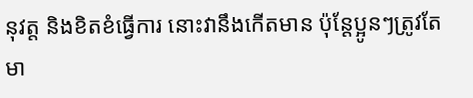នុវត្ត និងខិតខំធ្វើការ នោះវានឹងកើតមាន ប៉ុន្ដែប្អូនៗត្រូវតែមា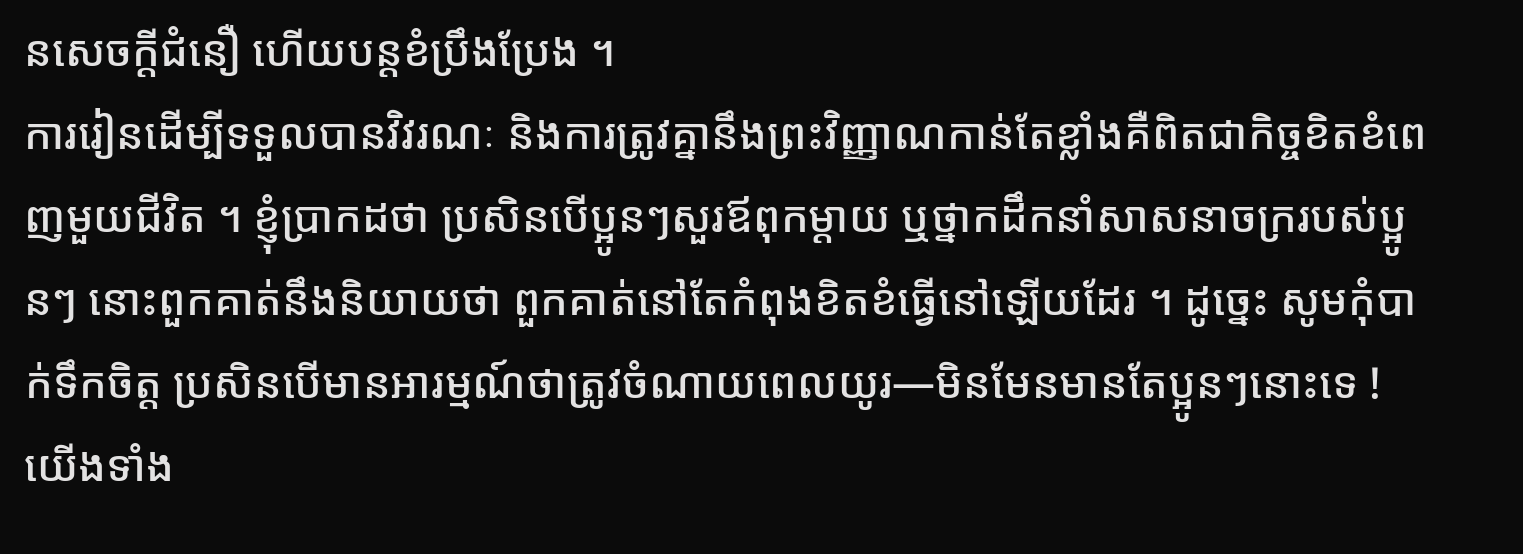នសេចក្ដីជំនឿ ហើយបន្ដខំប្រឹងប្រែង ។
ការរៀនដើម្បីទទួលបានវិវរណៈ និងការត្រូវគ្នានឹងព្រះវិញ្ញាណកាន់តែខ្លាំងគឺពិតជាកិច្ចខិតខំពេញមួយជីវិត ។ ខ្ញុំប្រាកដថា ប្រសិនបើប្អូនៗសួរឪពុកម្ដាយ ឬថ្នាកដឹកនាំសាសនាចក្ររបស់ប្អូនៗ នោះពួកគាត់នឹងនិយាយថា ពួកគាត់នៅតែកំពុងខិតខំធ្វើនៅឡើយដែរ ។ ដូច្នេះ សូមកុំបាក់ទឹកចិត្ត ប្រសិនបើមានអារម្មណ៍ថាត្រូវចំណាយពេលយូរ—មិនមែនមានតែប្អូនៗនោះទេ ! យើងទាំង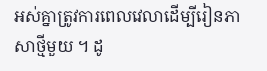អស់គ្នាត្រូវការពេលវេលាដើម្បីរៀនភាសាថ្មីមួយ ។ ដូ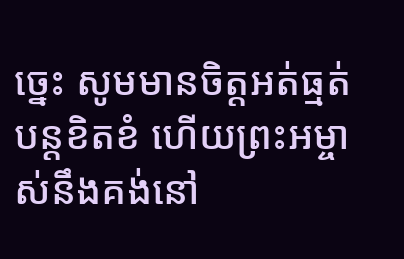ច្នេះ សូមមានចិត្តអត់ធ្មត់ បន្ដខិតខំ ហើយព្រះអម្ចាស់នឹងគង់នៅ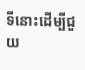ទីនោះដើម្បីជួយ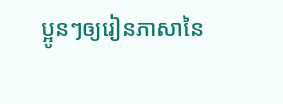ប្អូនៗឲ្យរៀនភាសានៃ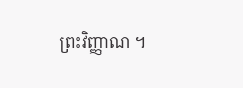ព្រះវិញ្ញាណ ។